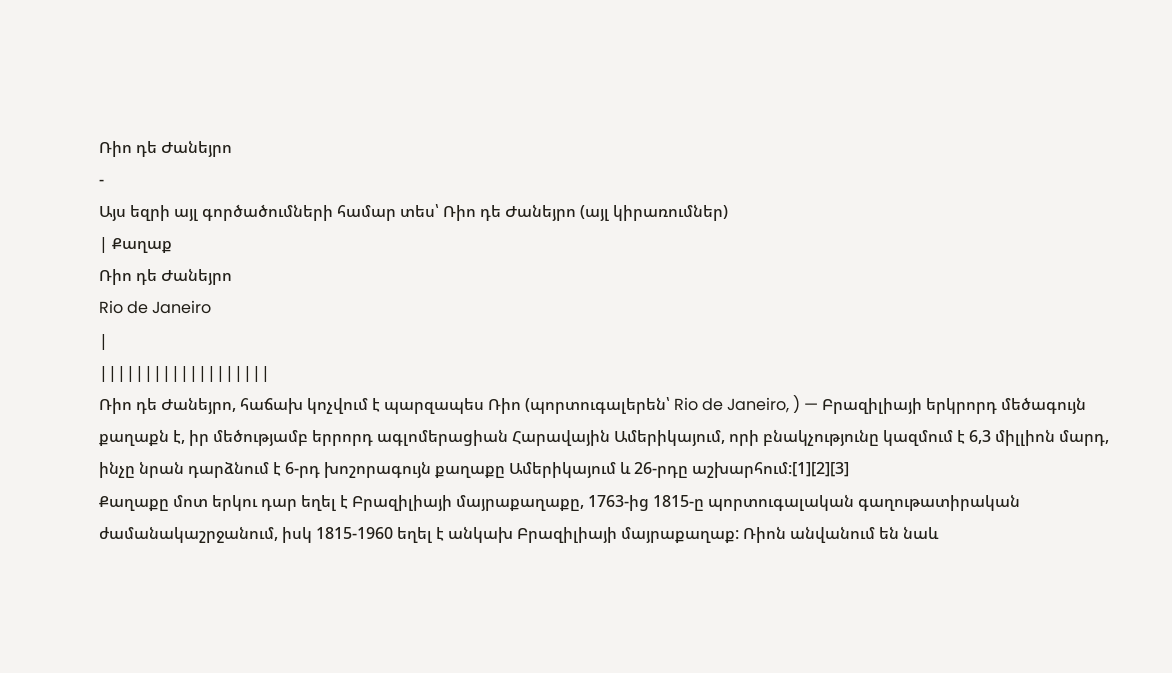Ռիո դե Ժանեյրո
-
Այս եզրի այլ գործածումների համար տես՝ Ռիո դե Ժանեյրո (այլ կիրառումներ)
| Քաղաք
Ռիո դե Ժանեյրո
Rio de Janeiro
|
|||||||||||||||||||
Ռիո դե Ժանեյրո, հաճախ կոչվում է պարզապես Ռիո (պորտուգալերեն՝ Rio de Janeiro, ) — Բրազիլիայի երկրորդ մեծագույն քաղաքն է, իր մեծությամբ երրորդ ագլոմերացիան Հարավային Ամերիկայում, որի բնակչությունը կազմում է 6,3 միլլիոն մարդ, ինչը նրան դարձնում է 6-րդ խոշորագույն քաղաքը Ամերիկայում և 26-րդը աշխարհում:[1][2][3]
Քաղաքը մոտ երկու դար եղել է Բրազիլիայի մայրաքաղաքը, 1763-ից 1815-ը պորտուգալական գաղութատիրական ժամանակաշրջանում, իսկ 1815-1960 եղել է անկախ Բրազիլիայի մայրաքաղաք: Ռիոն անվանում են նաև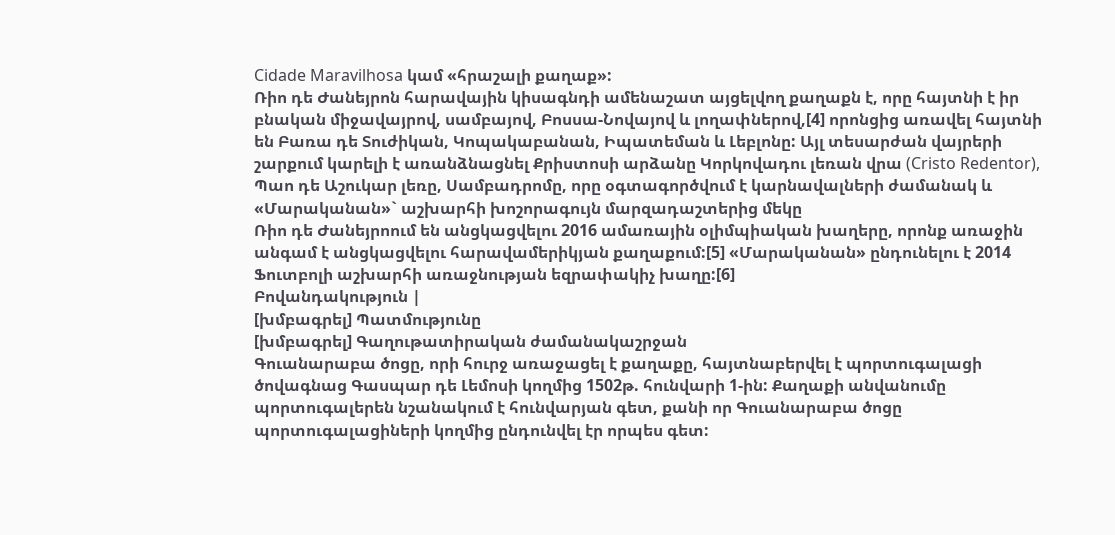Cidade Maravilhosa կամ «հրաշալի քաղաք»:
Ռիո դե Ժանեյրոն հարավային կիսագնդի ամենաշատ այցելվող քաղաքն է, որը հայտնի է իր բնական միջավայրով, սամբայով, Բոսսա-Նովայով և լողափներով,[4] որոնցից առավել հայտնի են Բառա դե Տուժիկան, Կոպակաբանան, Իպատեման և Լեբլոնը: Այլ տեսարժան վայրերի շարքում կարելի է առանձնացնել Քրիստոսի արձանը Կորկովադու լեռան վրա (Cristo Redentor), Պաո դե Աշուկար լեռը, Սամբադրոմը, որը օգտագործվում է կարնավալների ժամանակ և «Մարականան»` աշխարհի խոշորագույն մարզադաշտերից մեկը
Ռիո դե Ժանեյրոում են անցկացվելու 2016 ամառային օլիմպիական խաղերը, որոնք առաջին անգամ է անցկացվելու հարավամերիկյան քաղաքում:[5] «Մարականան» ընդունելու է 2014 Ֆուտբոլի աշխարհի առաջնության եզրափակիչ խաղը:[6]
Բովանդակություն |
[խմբագրել] Պատմությունը
[խմբագրել] Գաղութատիրական ժամանակաշրջան
Գուանարաբա ծոցը, որի հուրջ առաջացել է քաղաքը, հայտնաբերվել է պորտուգալացի ծովագնաց Գասպար դե Լեմոսի կողմից 1502թ. հունվարի 1-ին: Քաղաքի անվանումը պորտուգալերեն նշանակում է հունվարյան գետ, քանի որ Գուանարաբա ծոցը պորտուգալացիների կողմից ընդունվել էր որպես գետ: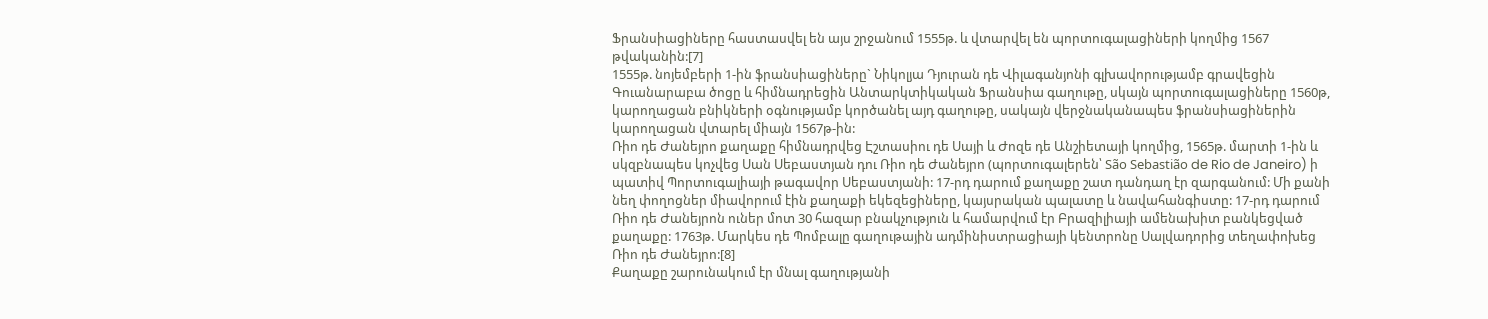Ֆրանսիացիները հաստասվել են այս շրջանում 1555թ. և վտարվել են պորտուգալացիների կողմից 1567 թվականին:[7]
1555թ. նոյեմբերի 1-ին ֆրանսիացիները` Նիկոլյա Դյուրան դե Վիլագանյոնի գլխավորությամբ գրավեցին Գուանարաբա ծոցը և հիմնադրեցին Անտարկտիկական Ֆրանսիա գաղութը, սկայն պորտուգալացիները 1560թ, կարողացան բնիկների օգնությամբ կործանել այդ գաղութը, սակայն վերջնականապես ֆրանսիացիներին կարողացան վտարել միայն 1567թ-ին:
Ռիո դե Ժանեյրո քաղաքը հիմնադրվեց Էշտասիու դե Սայի և Ժոզե դե Անշիետայի կողմից, 1565թ. մարտի 1-ին և սկզբնապես կոչվեց Սան Սեբաստյան դու Ռիո դե Ժանեյրո (պորտուգալերեն՝ São Sebastião de Rio de Janeiro) ի պատիվ Պորտուգալիայի թագավոր Սեբաստյանի: 17-րդ դարում քաղաքը շատ դանդաղ էր զարգանում: Մի քանի նեղ փողոցներ միավորում էին քաղաքի եկեզեցիները, կայսրական պալատը և նավահանգիստը: 17-րդ դարում Ռիո դե Ժանեյրոն ուներ մոտ 30 հազար բնակչություն և համարվում էր Բրազիլիայի ամենախիտ բանկեցված քաղաքը: 1763թ. Մարկես դե Պոմբալը գաղութային ադմինիստրացիայի կենտրոնը Սալվադորից տեղափոխեց Ռիո դե Ժանեյրո:[8]
Քաղաքը շարունակում էր մնալ գաղությանի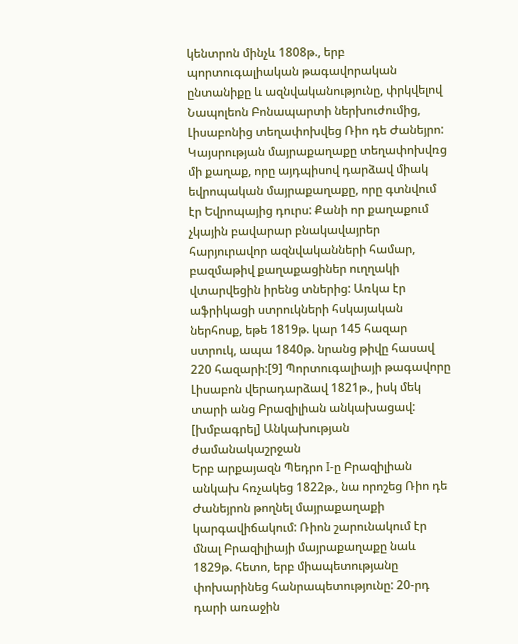կենտրոն մինչև 1808թ., երբ պորտուգալիական թագավորական ընտանիքը և ազնվականությունը, փրկվելով Նապոլեոն Բոնապարտի ներխուժումից, Լիսաբոնից տեղափոխվեց Ռիո դե Ժանեյրո: Կայսրության մայրաքաղաքը տեղափոխվռց մի քաղաք, որը այդպիսով դարձավ միակ եվրոպական մայրաքաղաքը, որը գտնվում էր Եվրոպայից դուրս: Քանի որ քաղաքում չկային բավարար բնակավայրեր հարյուրավոր ազնվականների համար, բազմաթիվ քաղաքացիներ ուղղակի վտարվեցին իրենց տներից: Առկա էր աֆրիկացի ստրուկների հսկայական ներհոսք, եթե 1819թ. կար 145 հազար ստրուկ, ապա 1840թ. նրանց թիվը հասավ 220 հազարի:[9] Պորտուգալիայի թագավորը Լիսաբոն վերադարձավ 1821թ., իսկ մեկ տարի անց Բրազիլիան անկախացավ:
[խմբագրել] Անկախության ժամանակաշրջան
Երբ արքայազն Պեդրո I-ը Բրազիլիան անկախ հռչակեց 1822թ., նա որոշեց Ռիո դե Ժանեյրոն թողնել մայրաքաղաքի կարգավիճակում: Ռիոն շարունակում էր մնալ Բրազիլիայի մայրաքաղաքը նաև 1829թ. հետո, երբ միապետությանը փոխարինեց հանրապետությունը: 20-րդ դարի առաջին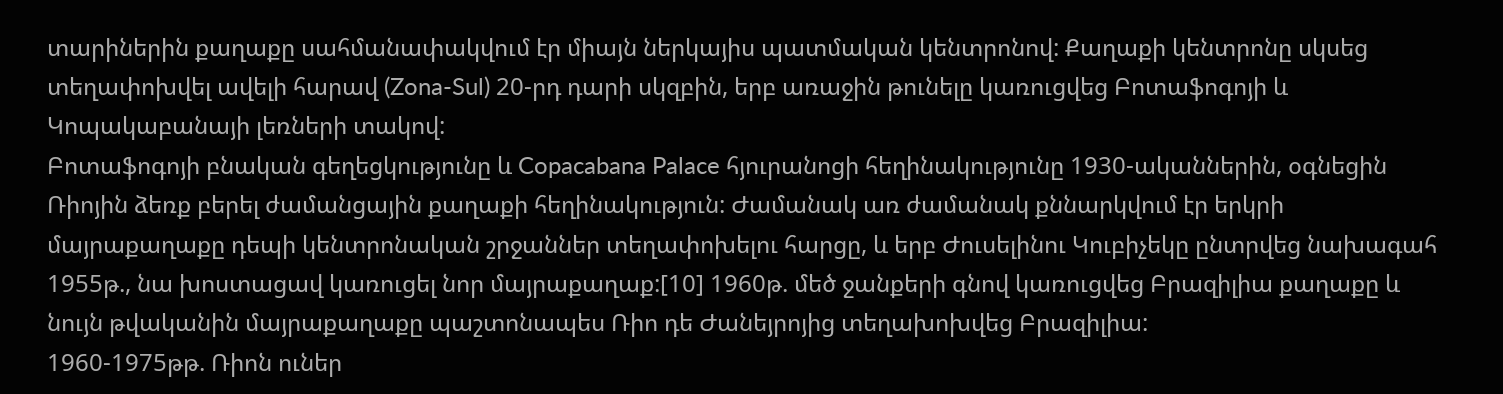տարիներին քաղաքը սահմանափակվում էր միայն ներկայիս պատմական կենտրոնով: Քաղաքի կենտրոնը սկսեց տեղափոխվել ավելի հարավ (Zona-Sul) 20-րդ դարի սկզբին, երբ առաջին թունելը կառուցվեց Բոտաֆոգոյի և Կոպակաբանայի լեռների տակով:
Բոտաֆոգոյի բնական գեղեցկությունը և Copacabana Palace հյուրանոցի հեղինակությունը 1930-ականներին, օգնեցին Ռիոյին ձեռք բերել ժամանցային քաղաքի հեղինակություն: Ժամանակ առ ժամանակ քննարկվում էր երկրի մայրաքաղաքը դեպի կենտրոնական շրջաններ տեղափոխելու հարցը, և երբ Ժուսելինու Կուբիչեկը ընտրվեց նախագահ 1955թ., նա խոստացավ կառուցել նոր մայրաքաղաք:[10] 1960թ. մեծ ջանքերի գնով կառուցվեց Բրազիլիա քաղաքը և նույն թվականին մայրաքաղաքը պաշտոնապես Ռիո դե Ժանեյրոյից տեղախոխվեց Բրազիլիա:
1960-1975թթ. Ռիոն ուներ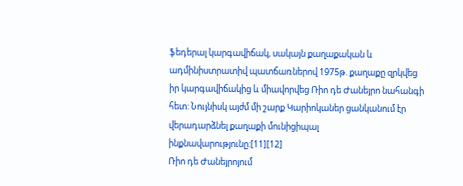ֆեդերալ կարգավիճակ, սակայն քաղաքական և ադմինիստրատիվ պատճառներով 1975թ. քաղաքը զրկվեց իր կարգավիճակից և միավորվեց Ռիո դե Ժանեյրո նահանգի հետ: Նույնիսկ այժմ մի շարք Կարիոկաներ ցանկանում էր վերադարձնել քաղաքի մունիցիպալ ինքնավարությունը:[11][12]
Ռիո դե Ժանեյրոյում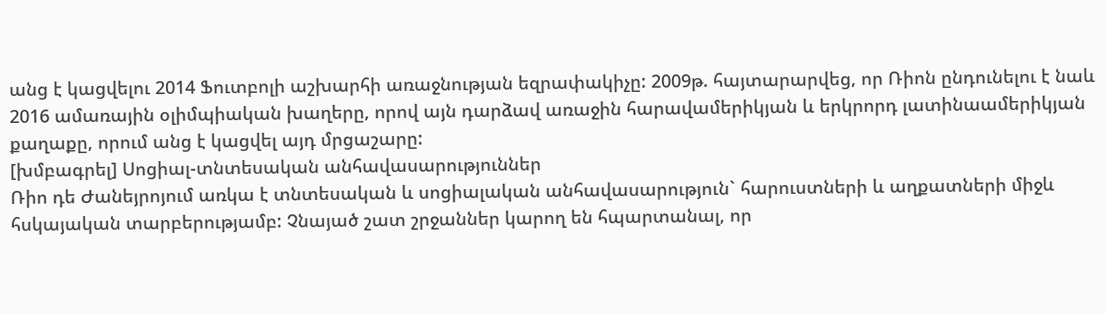անց է կացվելու 2014 Ֆուտբոլի աշխարհի առաջնության եզրափակիչը: 2009թ. հայտարարվեց, որ Ռիոն ընդունելու է նաև 2016 ամառային օլիմպիական խաղերը, որով այն դարձավ առաջին հարավամերիկյան և երկրորդ լատինաամերիկյան քաղաքը, որում անց է կացվել այդ մրցաշարը:
[խմբագրել] Սոցիալ-տնտեսական անհավասարություններ
Ռիո դե Ժանեյրոյում առկա է տնտեսական և սոցիալական անհավասարություն` հարուստների և աղքատների միջև հսկայական տարբերությամբ: Չնայած շատ շրջաններ կարող են հպարտանալ, որ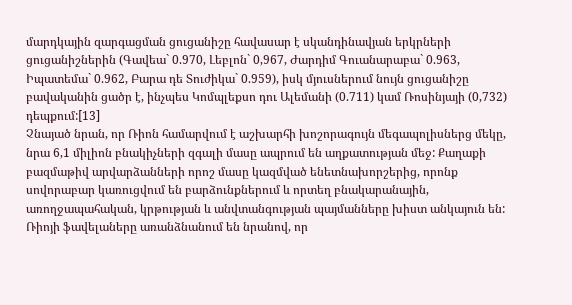մարդկային զարգացման ցուցանիշը հավասար է սկանդինավյան երկրների ցուցանիշներին (Գավեա` 0.970, Լեբլոն` 0,967, Ժարդիմ Գուանարաբա` 0.963, Իպատեմա` 0.962, Բարա դե Տուժիկա` 0.959), իսկ մյուսներում նույն ցուցանիշը բավականին ցածր է, ինչպես Կոմպլեքսո դու Ալեմանի (0.711) կամ Ռոսինյայի (0,732) դեպքում:[13]
Չնայած նրան, որ Ռիոն համարվում է աշխարհի խոշորագույն մեգապոլիսներց մեկը, նրա 6,1 միլիոն բնակիչների զգալի մասը ապրում են աղքատության մեջ: Քաղաքի բազմաթիվ արվարձանների որոշ մասը կազմված ենետնախորշերից, որոնք սովորաբար կառուցվում են բարձունքներում և որտեղ բնակարանային, առողջապահական, կրթության և անվտանգության պայմանները խիստ անկայուն են:
Ռիոյի ֆավելաները առանձնանում են նրանով, որ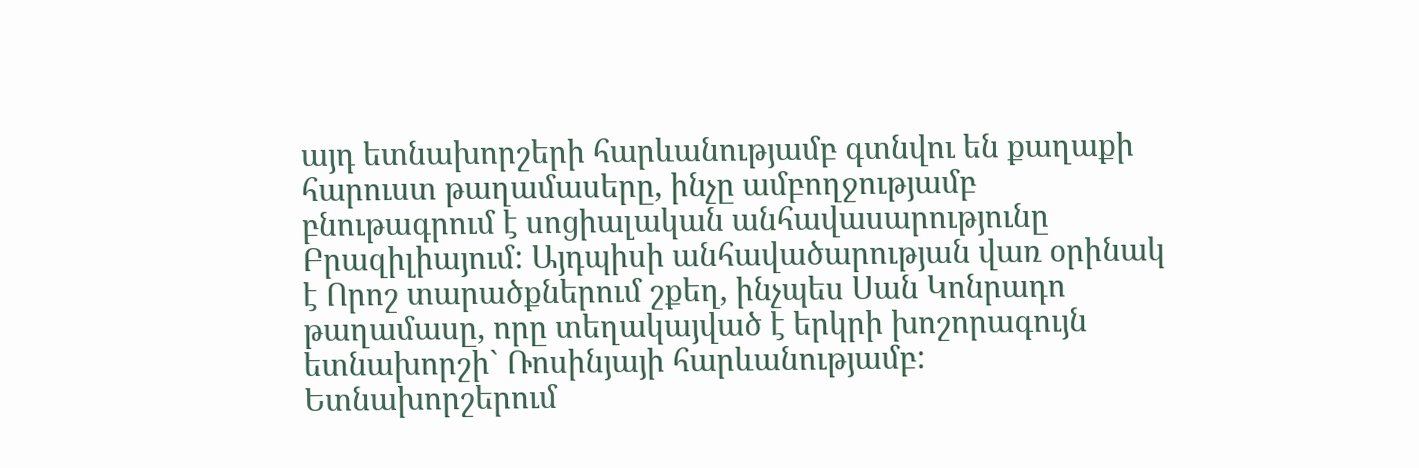այդ ետնախորշերի հարևանությամբ գտնվու են քաղաքի հարուստ թաղամասերը, ինչը ամբողջությամբ բնութագրում է սոցիալական անհավասարությունը Բրազիլիայում: Այդպիսի անհավածարության վառ օրինակ է Որոշ տարածքներում շքեղ, ինչպես Սան Կոնրադո թաղամասը, որը տեղակայված է երկրի խոշորագույն ետնախորշի` Ռոսինյայի հարևանությամբ: Ետնախորշերում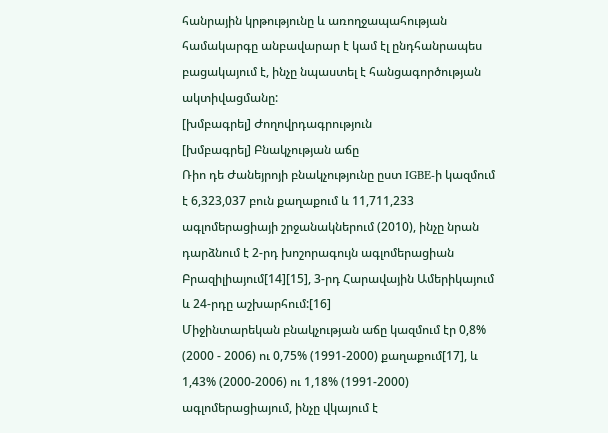հանրային կրթությունը և առողջապահության համակարգը անբավարար է կամ էլ ընդհանրապես բացակայում է, ինչը նպաստել է հանցագործության ակտիվացմանը:
[խմբագրել] Ժողովրդագրություն
[խմբագրել] Բնակչության աճը
Ռիո դե Ժանեյրոյի բնակչությունը ըստ IGBE-ի կազմում է 6,323,037 բուն քաղաքում և 11,711,233 ագլոմերացիայի շրջանակներում (2010), ինչը նրան դարձնում է 2-րդ խոշորագույն ագլոմերացիան Բրազիլիայում[14][15], 3-րդ Հարավային Ամերիկայում և 24-րդը աշխարհում:[16]
Միջինտարեկան բնակչության աճը կազմում էր 0,8% (2000 - 2006) ու 0,75% (1991-2000) քաղաքում[17], և 1,43% (2000-2006) ու 1,18% (1991-2000) ագլոմերացիայում, ինչը վկայում է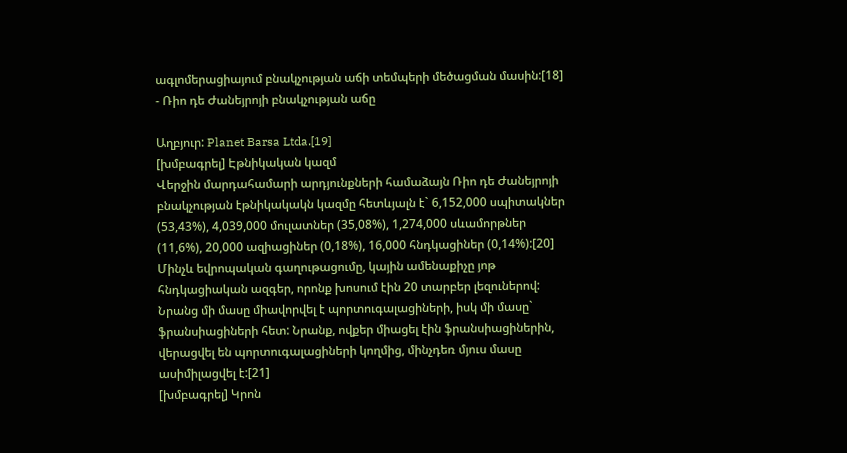ագլոմերացիայում բնակչության աճի տեմպերի մեծացման մասին:[18]
- Ռիո դե Ժանեյրոյի բնակչության աճը

Աղբյուր: Planet Barsa Ltda.[19]
[խմբագրել] Էթնիկական կազմ
Վերջին մարդահամարի արդյունքների համաձայն Ռիո դե Ժանեյրոյի բնակչության էթնիկակակն կազմը հետևյալն է` 6,152,000 սպիտակներ (53,43%), 4,039,000 մուլատներ (35,08%), 1,274,000 սևամորթներ (11,6%), 20,000 ազիացիներ (0,18%), 16,000 հնդկացիներ (0,14%):[20]
Մինչև եվրոպական գաղութացումը, կային ամենաքիչը յոթ հնդկացիական ազգեր, որոնք խոսում էին 20 տարբեր լեզուներով: Նրանց մի մասը միավորվել է պորտուգալացիների, իսկ մի մասը` ֆրանսիացիների հետ: Նրանք, ովքեր միացել էին ֆրանսիացիներին, վերացվել են պորտուգալացիների կողմից, մինչդեռ մյուս մասը ասիմիլացվել է:[21]
[խմբագրել] Կրոն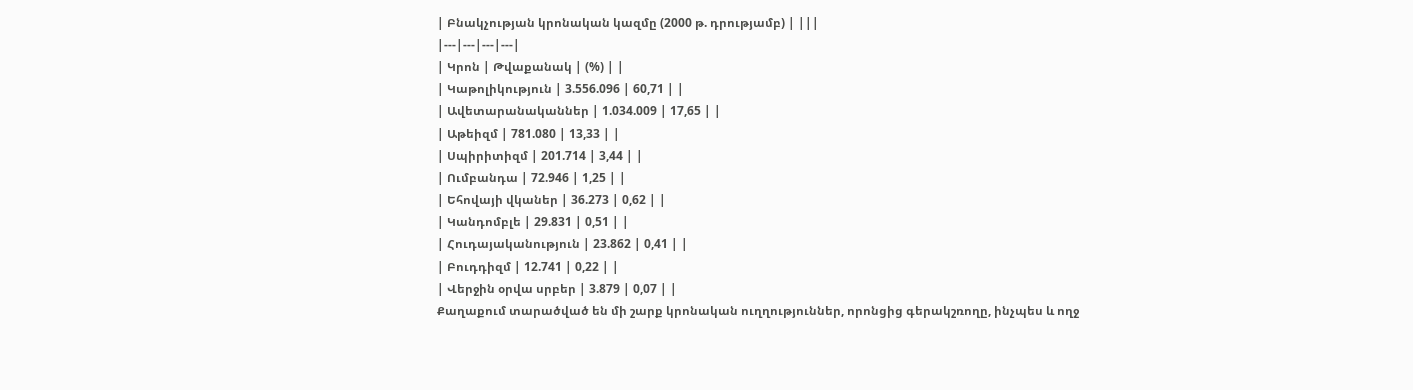| Բնակչության կրոնական կազմը (2000 թ. դրությամբ) | |||
|---|---|---|---|
| Կրոն | Թվաքանակ | (%) | |
| Կաթոլիկություն | 3.556.096 | 60,71 | |
| Ավետարանականներ | 1.034.009 | 17,65 | |
| Աթեիզմ | 781.080 | 13,33 | |
| Սպիրիտիզմ | 201.714 | 3,44 | |
| Ումբանդա | 72.946 | 1,25 | |
| Եհովայի վկաներ | 36.273 | 0,62 | |
| Կանդոմբլե | 29.831 | 0,51 | |
| Հուդայականություն | 23.862 | 0,41 | |
| Բուդդիզմ | 12.741 | 0,22 | |
| Վերջին օրվա սրբեր | 3.879 | 0,07 | |
Քաղաքում տարածված են մի շարք կրոնական ուղղություններ, որոնցից գերակշռողը, ինչպես և ողջ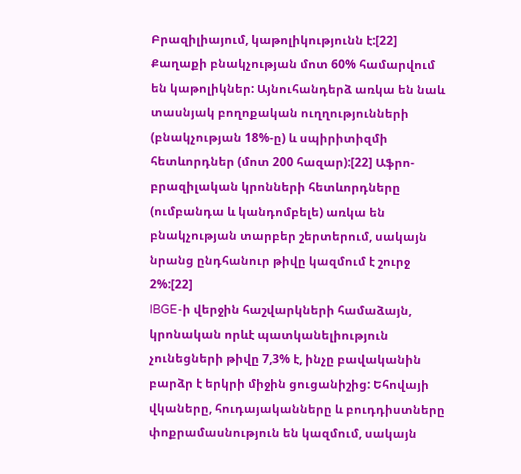Բրազիլիայում, կաթոլիկությունն է:[22] Քաղաքի բնակչության մոտ 60% համարվում են կաթոլիկներ: Այնուհանդերձ առկա են նաև տասնյակ բողոքական ուղղությունների (բնակչության 18%-ը) և սպիրիտիզմի հետևորդներ (մոտ 200 հազար):[22] Աֆրո-բրազիլական կրոնների հետևորդները (ումբանդա և կանդոմբելե) առկա են բնակչության տարբեր շերտերում, սակայն նրանց ընդհանուր թիվը կազմում է շուրջ 2%:[22]
IBGE-ի վերջին հաշվարկների համաձայն, կրոնական որևէ պատկանելիություն չունեցների թիվը 7,3% է, ինչը բավականին բարձր է երկրի միջին ցուցանիշից: Եհովայի վկաները, հուդայականները և բուդդիստները փոքրամասնություն են կազմում, սակայն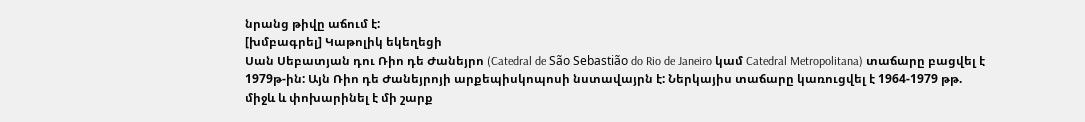նրանց թիվը աճում է:
[խմբագրել] Կաթոլիկ եկեղեցի
Սան Սեբատյան դու Ռիո դե Ժանեյրո (Catedral de São Sebastião do Rio de Janeiro կամ Catedral Metropolitana) տաճարը բացվել է 1979թ-ին: Այն Ռիո դե Ժանեյրոյի արքեպիսկոպոսի նստավայրն է: Ներկայիս տաճարը կառուցվել է 1964-1979 թթ. միջև և փոխարինել է մի շարք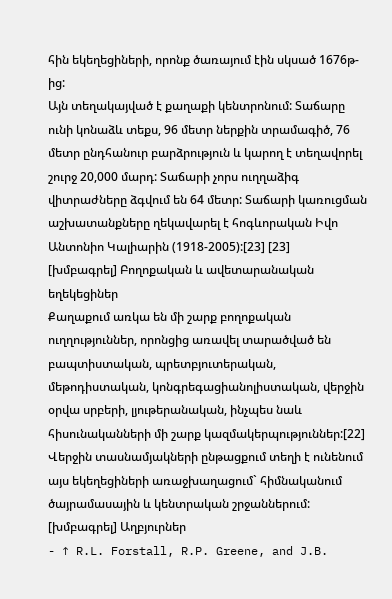հին եկեղեցիների, որոնք ծառայում էին սկսած 1676թ-ից:
Այն տեղակայված է քաղաքի կենտրոնում: Տաճարը ունի կոնաձև տեքս, 96 մետր ներքին տրամագիծ, 76 մետր ընդհանուր բարձրություն և կարող է տեղավորել շուրջ 20,000 մարդ: Տաճարի չորս ուղղաձիգ վիտրաժները ձգվում են 64 մետր: Տաճարի կառուցման աշխատանքները ղեկավարել է հոգևորական Իվո Անտոնիո Կալիարին (1918-2005):[23] [23]
[խմբագրել] Բողոքական և ավետարանական եղեկեցիներ
Քաղաքում առկա են մի շարք բողոքական ուղղություններ, որոնցից առավել տարածված են բապտիստական, պրետբյուտերական, մեթոդիստական, կոնգրեգացիանոլիստական, վերջին օրվա սրբերի, լյութերանական, ինչպես նաև հիսունականների մի շարք կազմակերպություններ:[22] Վերջին տասնամյակների ընթացքում տեղի է ունենում այս եկեղեցիների առաջխաղացում` հիմնականում ծայրամասային և կենտրական շրջաններում:
[խմբագրել] Աղբյուրներ
- ↑ R.L. Forstall, R.P. Greene, and J.B.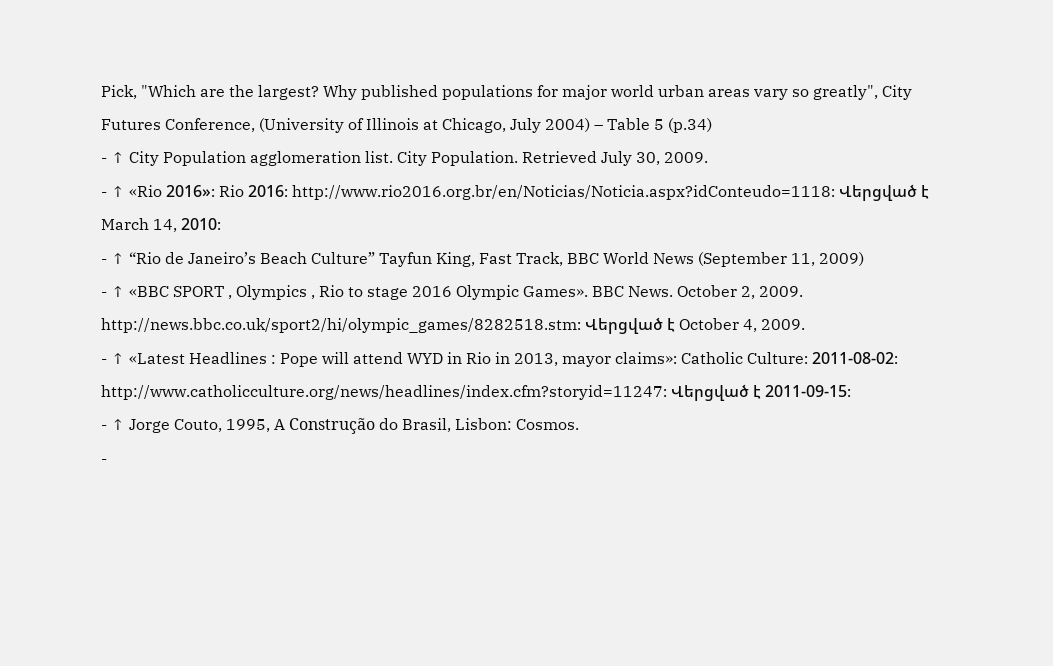Pick, "Which are the largest? Why published populations for major world urban areas vary so greatly", City Futures Conference, (University of Illinois at Chicago, July 2004) – Table 5 (p.34)
- ↑ City Population agglomeration list. City Population. Retrieved July 30, 2009.
- ↑ «Rio 2016»։ Rio 2016։ http://www.rio2016.org.br/en/Noticias/Noticia.aspx?idConteudo=1118։ Վերցված է March 14, 2010։
- ↑ “Rio de Janeiro’s Beach Culture” Tayfun King, Fast Track, BBC World News (September 11, 2009)
- ↑ «BBC SPORT , Olympics , Rio to stage 2016 Olympic Games». BBC News. October 2, 2009. http://news.bbc.co.uk/sport2/hi/olympic_games/8282518.stm։ Վերցված է October 4, 2009.
- ↑ «Latest Headlines : Pope will attend WYD in Rio in 2013, mayor claims»։ Catholic Culture։ 2011-08-02։ http://www.catholicculture.org/news/headlines/index.cfm?storyid=11247։ Վերցված է 2011-09-15։
- ↑ Jorge Couto, 1995, A Construção do Brasil, Lisbon: Cosmos.
-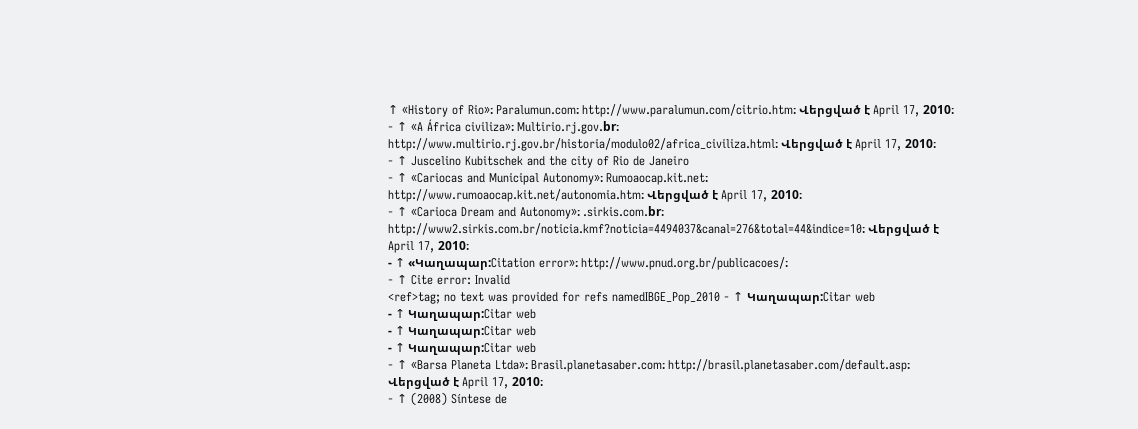↑ «History of Rio»։ Paralumun.com։ http://www.paralumun.com/citrio.htm։ Վերցված է April 17, 2010։
- ↑ «A África civiliza»։ Multirio.rj.gov.br։ http://www.multirio.rj.gov.br/historia/modulo02/africa_civiliza.html։ Վերցված է April 17, 2010։
- ↑ Juscelino Kubitschek and the city of Rio de Janeiro
- ↑ «Cariocas and Municipal Autonomy»։ Rumoaocap.kit.net։ http://www.rumoaocap.kit.net/autonomia.htm։ Վերցված է April 17, 2010։
- ↑ «Carioca Dream and Autonomy»։ .sirkis.com.br։ http://www2.sirkis.com.br/noticia.kmf?noticia=4494037&canal=276&total=44&indice=10։ Վերցված է April 17, 2010։
- ↑ «Կաղապար:Citation error»։ http://www.pnud.org.br/publicacoes/։
- ↑ Cite error: Invalid
<ref>tag; no text was provided for refs namedIBGE_Pop_2010 - ↑ Կաղապար:Citar web
- ↑ Կաղապար:Citar web
- ↑ Կաղապար:Citar web
- ↑ Կաղապար:Citar web
- ↑ «Barsa Planeta Ltda»։ Brasil.planetasaber.com։ http://brasil.planetasaber.com/default.asp։ Վերցված է April 17, 2010։
- ↑ (2008) Síntese de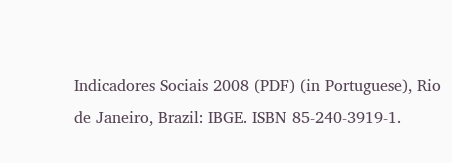Indicadores Sociais 2008 (PDF) (in Portuguese), Rio de Janeiro, Brazil: IBGE. ISBN 85-240-3919-1.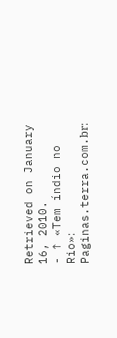Retrieved on January 16, 2010.
- ↑ «Tem índio no Rio»։ Paginas.terra.com.br։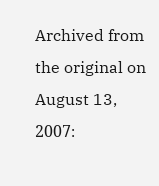Archived from the original on August 13, 2007։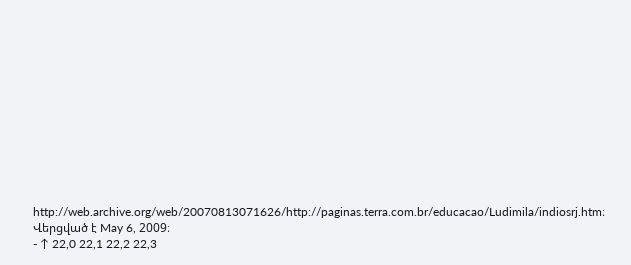http://web.archive.org/web/20070813071626/http://paginas.terra.com.br/educacao/Ludimila/indiosrj.htm։ Վերցված է May 6, 2009։
- ↑ 22,0 22,1 22,2 22,3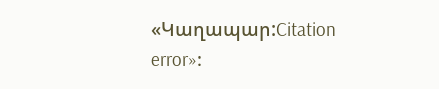«Կաղապար:Citation error»։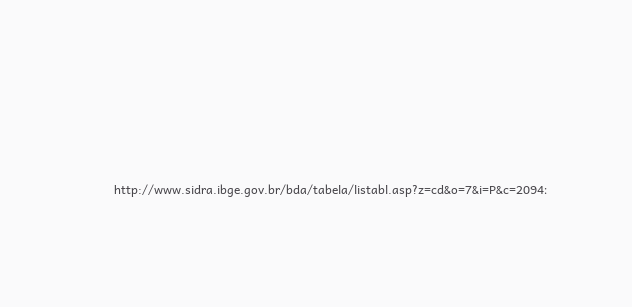http://www.sidra.ibge.gov.br/bda/tabela/listabl.asp?z=cd&o=7&i=P&c=2094։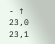- ↑ 23,0 23,1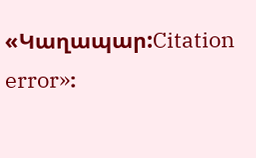«Կաղապար:Citation error»։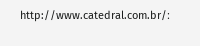http://www.catedral.com.br/։